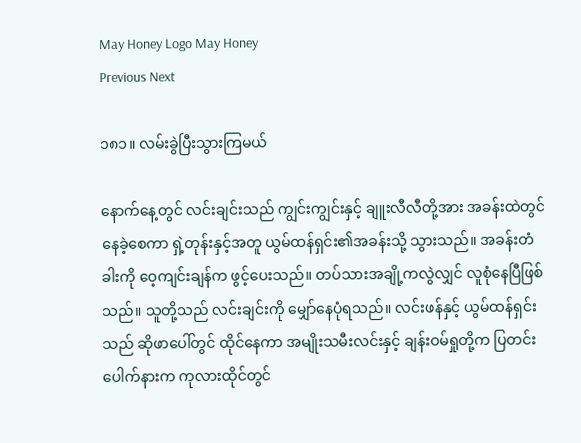May Honey Logo May Honey
Previous Next

၁၈၁။ လမ်းခွဲပြီးသွားကြမယ်

နောက်နေ့တွင် လင်းချင်းသည် ကျွင်းကျွင်းနှင့် ချူးလီလီတို့အား အခန်းထဲတွင် နေခဲ့စေကာ ရှဲ့တုန်းနှင့်အတူ ယွမ်ထန်ရှင်း၏အခန်းသို့ သွားသည်။ အခန်းတံခါးကို ဝေ့ကျင်းချန်က ဖွင့်ပေးသည်။ တပ်သားအချို့ကလွဲလျှင် လူစုံနေပြီဖြစ်သည်။ သူတို့သည် လင်းချင်းကို မျှော်နေပုံရသည်။ လင်းဖန်နှင့် ယွမ်ထန်ရှင်းသည် ဆိုဖာပေါ်တွင် ထိုင်နေကာ အမျိုးသမီးလင်းနှင့် ချန်းဝမ်ရှုတို့က ပြတင်းပေါက်နားက ကုလားထိုင်တွင်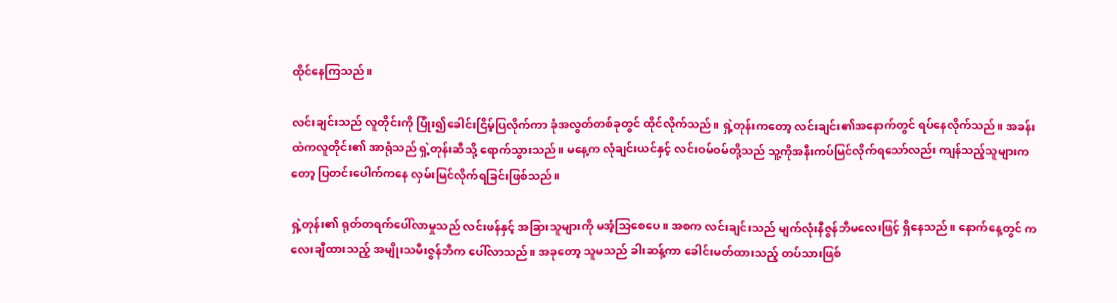ထိုင်နေကြသည်။

လင်းချင်းသည် လူတိုင်းကို ပြုံး၍ခေါင်းငြိမ့်ပြလိုက်ကာ ခုံအလွတ်တစ်ခုတွင် ထိုင်လိုက်သည်။ ရှဲ့တုန်းကတော့ လင်းချင်း၏အနောက်တွင် ရပ်နေလိုက်သည်။ အခန်းထဲကလူတိုင်း၏ အာရုံသည် ရှဲ့တုန်းဆီသို့ ရောက်သွားသည်။ မနေ့က လုံချင်းယင်နှင့် လင်းဝမ်ဝမ်တို့သည် သူ့ကိုအနီးကပ်မြင်လိုက်ရသော်လည်း ကျန်သည့်သူများကတော့ ပြတင်းပေါက်ကနေ လှမ်းမြင်လိုက်ရခြင်းဖြစ်သည်။

ရှဲ့တုန်း၏ ရုတ်တရက်ပေါ်လာမှုသည် လင်းဖန်နှင့် အခြားသူများကို မအံ့သြစေပေ။ အစက လင်းချင်းသည် မျက်လုံးနီဇွန်ဘီမလေးဖြင့် ရှိနေသည်။ နောက်နေ့တွင် ကလေးချီထားသည့် အမျိုးသမီးဇွန်ဘီက ပေါ်လာသည်။ အခုတော့ သူမသည် ခါးဆန့်ကာ ခေါင်းမတ်ထားသည့် တပ်သားဖြစ်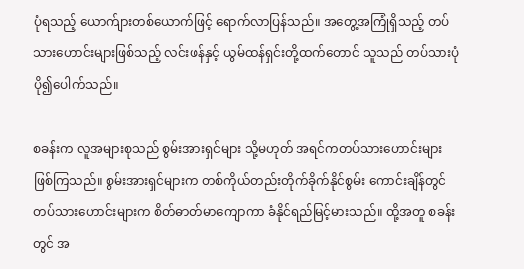ပုံရသည့် ယောက်ျားတစ်ယောက်ဖြင့် ရောက်လာပြန်သည်။ အတွေ့အကြုံရှိသည့် တပ်သားဟောင်းများဖြစ်သည့် လင်းဖန်နှင့် ယွမ်ထန်ရှင်းတို့ထက်တောင် သူသည် တပ်သားပုံပို၍ပေါက်သည်။

စခန်းက လူအများစုသည် စွမ်းအားရှင်များ သို့မဟုတ် အရင်ကတပ်သားဟောင်းများ ဖြစ်ကြသည်။ စွမ်းအားရှင်များက တစ်ကိုယ်တည်းတိုက်ခိုက်နိုင်စွမ်း ကောင်းချိန်တွင် တပ်သားဟောင်းများက စိတ်ဓာတ်မာကျောကာ ခံနိုင်ရည်မြင့်မားသည်။ ထို့အတူ စခန်းတွင် အ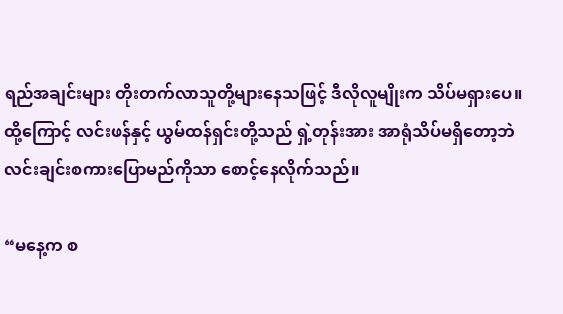ရည်အချင်းများ တိုးတက်လာသူတို့များနေသဖြင့် ဒီလိုလူမျိုးက သိပ်မရှားပေ။ ထို့ကြောင့် လင်းဖန်နှင့် ယွမ်ထန်ရှင်းတို့သည် ရှဲ့တုန်းအား အာရုံသိပ်မရှိတော့ဘဲ လင်းချင်းစကားပြောမည်ကိုသာ စောင့်နေလိုက်သည်။

“မနေ့က စ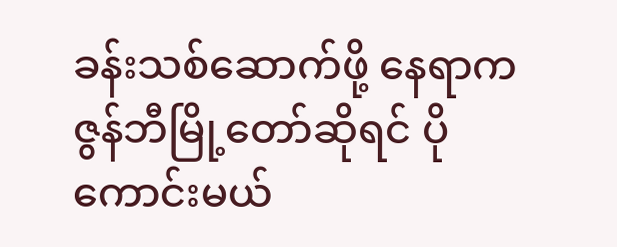ခန်းသစ်ဆောက်ဖို့ နေရာက ဇွန်ဘီမြို့တော်ဆိုရင် ပိုကောင်းမယ်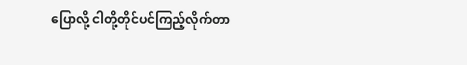ပြောလို့ ငါတို့တိုင်ပင်ကြည့်လိုက်တာ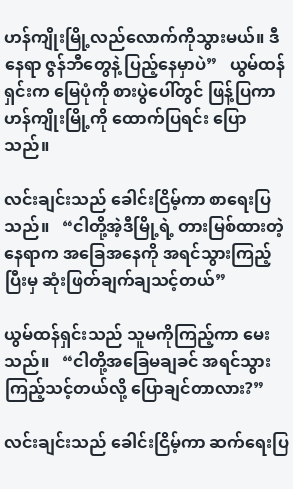ဟန်ကျိုးမြို့လည်လောက်ကိုသွားမယ်။ ဒီနေရာ ဇွန်ဘီတွေနဲ့ ပြည့်နေမှာပဲ”   ယွမ်ထန်ရှင်းက မြေပုံကို စားပွဲပေါ်တွင် ဖြန့်ပြကာ ဟန်ကျိုးမြို့ကို ထောက်ပြရင်း ပြောသည်။

လင်းချင်းသည် ခေါင်းငြိမ့်ကာ စာရေးပြသည်။   “ငါတို့အဲ့ဒီမြို့ရဲ့ တားမြစ်ထားတဲ့နေရာက အခြေအနေကို အရင်သွားကြည့်ပြီးမှ ဆုံးဖြတ်ချက်ချသင့်တယ်”

ယွမ်ထန်ရှင်းသည် သူမကိုကြည့်ကာ မေးသည်။   “ငါတို့အခြေမချခင် အရင်သွားကြည့်သင့်တယ်လို့ ပြောချင်တာလား?”

လင်းချင်းသည် ခေါင်းငြိမ့်ကာ ဆက်ရေးပြ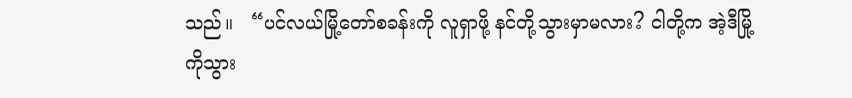သည်။   “ပင်လယ်မြို့တော်စခန်းကို လူရှာဖို့ နင်တို့သွားမှာမလား? ငါတို့က အဲ့ဒီမြို့ကိုသွား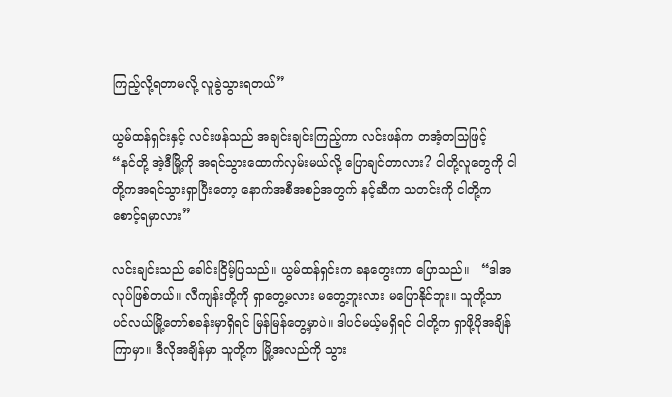ကြည့်လို့ရတာမလို့ လူခွဲသွားရတယ်”

ယွမ်ထန်ရှင်းနှင့် လင်းဖန်သည် အချင်းချင်းကြည့်ကာ လင်းဖန်က တအံ့တသြဖြင့်   “နင်တို့ အဲ့ဒီမြို့ကို အရင်သွားထောက်လှမ်းမယ်လို့ ပြောချင်တာလား? ငါတို့လူတွေကို ငါတို့ကအရင်သွားရှာပြီးတော့ နောက်အစီအစဉ်အတွက် နင့်ဆီက သတင်းကို ငါတို့က စောင့်ရမှာလား”

လင်းချင်းသည် ခေါင်းငြိမ့်ပြသည်။ ယွမ်ထန်ရှင်းက ခနတွေးကာ ပြောသည်။   “ဒါအလုပ်ဖြစ်တယ်။ လီကျန်းတို့ကို ရှာတွေ့မလား မတွေ့ဘူးလား မပြောနိုင်ဘူး။ သူတို့သာ ပင်လယ်မြို့တော်စခန်းမှာရှိရင် မြန်မြန်တွေ့မှာပဲ။ ဒါပင်မယ့်မရှိရင် ငါတို့က ရှာဖို့ပိုအချိန်ကြာမှာ။ ဒီလိုအချိန်မှာ သူတို့က မြို့အလည်ကို သွား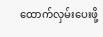ထောက်လှမ်းပေးဖို့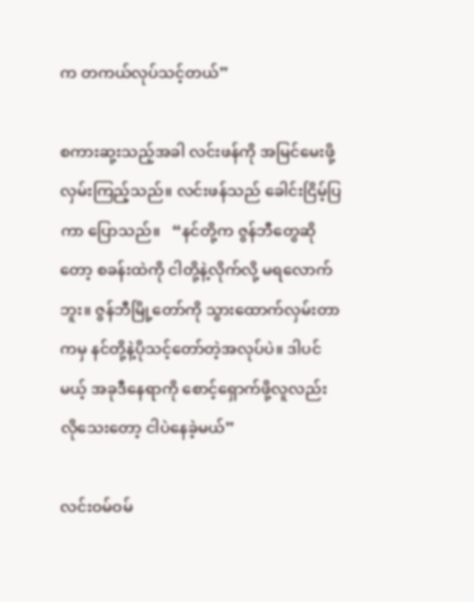က တကယ်လုပ်သင့်တယ်”

စကားဆု့းသည့်အခါ လင်းဖန်ကို အမြင်မေးဖို့ လှမ်းကြည့်သည်။ လင်းဖန်သည် ခေါင်းငြိမ့်ပြကာ ပြောသည်။   “နင်တို့က ဇွန်ဘီတွေဆိုတော့ စခန်းထဲကို ငါတို့နဲ့လိုက်လို့ မရလောက်ဘူး။ ဇွန်ဘီမြို့တော်ကို သွားထောက်လှမ်းတာကမှ နင်တို့နဲ့ပိုသင့်တော်တဲ့အလုပ်ပဲ။ ဒါပင်မယ့် အခုဒီနေရာကို စောင့်ရှောက်ဖို့လူလည်း လိုသေးတော့ ငါပဲနေခဲ့မယ်”

လင်းဝမ်ဝမ်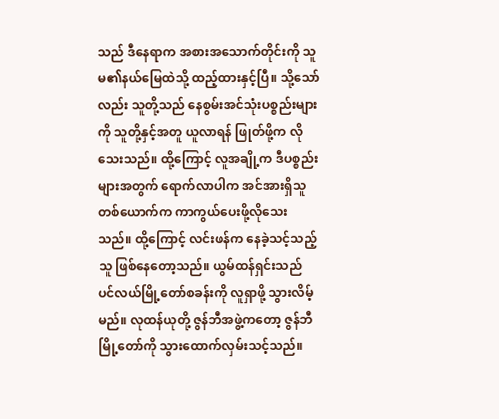သည် ဒီနေရာက အစားအသောက်တိုင်းကို သူမ၏နယ်မြေထဲသို့ ထည့်ထားနှင့်ပြီ။ သို့သော်လည်း သူတို့သည် နေစွမ်းအင်သုံးပစ္စည်းများကို သူတို့နှင့်အတူ ယူလာရန် ဖြုတ်ဖို့က လိုသေးသည်။ ထို့ကြောင့် လူအချို့က ဒီပစ္စည်းများအတွက် ရောက်လာပါက အင်အားရှိသူတစ်ယောက်က ကာကွယ်ပေးဖို့လိုသေးသည်။ ထို့ကြောင့် လင်းဖန်က နေခဲ့သင့်သည့်သူ ဖြစ်နေတော့သည်။ ယွမ်ထန်ရှင်းသည် ပင်လယ်မြို့တော်စခန်းကို လူရှာဖို့ သွားလိမ့်မည်။ လုထန်ယုတို့ ဇွန်ဘီအဖွဲ့ကတော့ ဇွန်ဘီမြို့တော်ကို သွားထောက်လှမ်းသင့်သည်။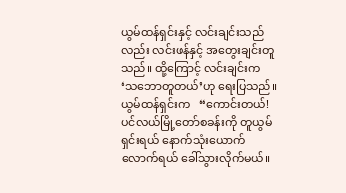ယွမ်ထန်ရှင်းနှင့် လင်းချင်းသည်လည်း လင်းဖန်နှင့် အတွေးချင်းတူသည်။ ထို့ကြောင့် လင်းချင်းက ‘သဘောတူတယ်’ဟု ရေးပြသည်။ ယွမ်ထန်ရှင်းက   “ကောင်းတယ်! ပင်လယ်မြို့တော်စခန်းကို တူယွမ်ရှင်းရယ် နောက်သုံးယောက်လောက်ရယ် ခေါ်သွားလိုက်မယ်။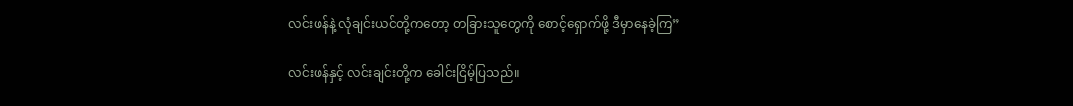လင်းဖန်နဲ့ လုံချင်းယင်တို့ကတော့ တခြားသူတွေကို စောင့်ရှောက်ဖို့ ဒီမှာနေခဲ့ကြ”

လင်းဖန်နှင့် လင်းချင်းတို့က ခေါင်းငြိမ့်ပြသည်။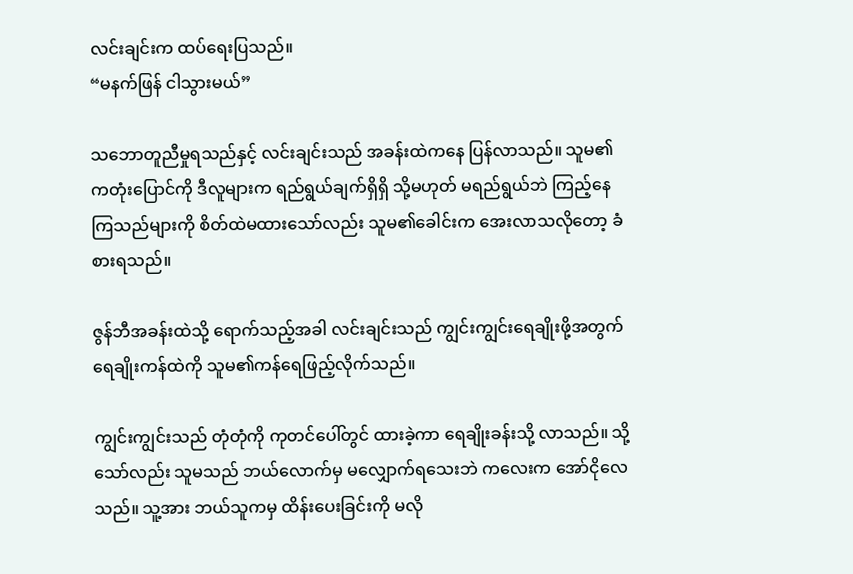လင်းချင်းက ထပ်ရေးပြသည်။
“မနက်ဖြန် ငါသွားမယ်”

သဘောတူညီမှုရသည်နှင့် လင်းချင်းသည် အခန်းထဲကနေ ပြန်လာသည်။ သူမ၏ ကတုံးပြောင်ကို ဒီလူများက ရည်ရွယ်ချက်ရှိရှိ သို့မဟုတ် မရည်ရွယ်ဘဲ ကြည့်နေကြသည်များကို စိတ်ထဲမထားသော်လည်း သူမ၏ခေါင်းက အေးလာသလိုတော့ ခံစားရသည်။

ဇွန်ဘီအခန်းထဲသို့ ရောက်သည့်အခါ လင်းချင်းသည် ကျွင်းကျွင်းရေချိုးဖို့အတွက် ရေချိုးကန်ထဲကို သူမ၏ကန်ရေဖြည့်လိုက်သည်။

ကျွင်းကျွင်းသည် တုံတုံကို ကုတင်ပေါ်တွင် ထားခဲ့ကာ ရေချိုးခန်းသို့ လာသည်။ သို့သော်လည်း သူမသည် ဘယ်လောက်မှ မလျှောက်ရသေးဘဲ ကလေးက အော်ငိုလေသည်။ သူ့အား ဘယ်သူကမှ ထိန်းပေးခြင်းကို မလို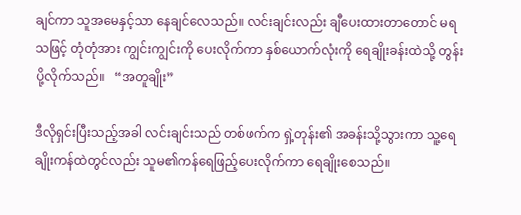ချင်ကာ သူအမေနှင့်သာ နေချင်လေသည်။ လင်းချင်းလည်း ချီပေးထားတာတောင် မရသဖြင့် တုံတုံအား ကျွင်းကျွင်းကို ပေးလိုက်ကာ နှစ်ယောက်လုံးကို ရေချိုးခန်းထဲသို့ တွန်းပို့လိုက်သည်။   “အတူချိုး”

ဒီလိုရှင်းပြီးသည့်အခါ လင်းချင်းသည် တစ်ဖက်က ရှဲ့တုန်း၏ အခန်းသို့သွားကာ သူ့ရေချိုးကန်ထဲတွင်လည်း သူမ၏ကန်ရေဖြည့်ပေးလိုက်ကာ ရေချိုးစေသည်။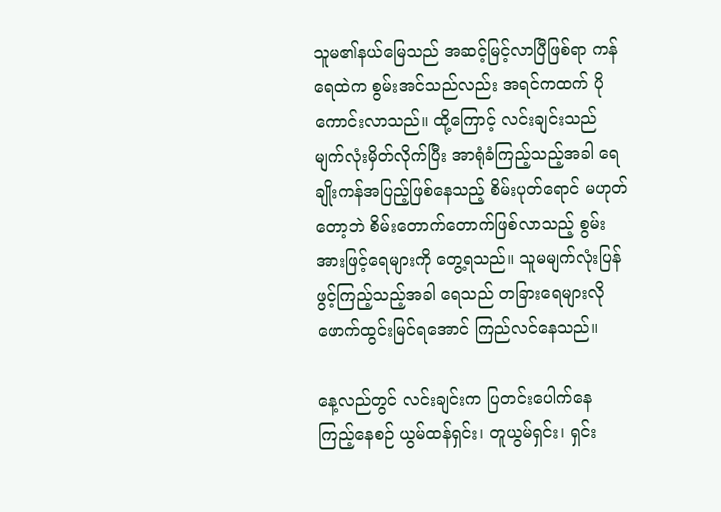သူမ၏နယ်မြေသည် အဆင့်မြင့်လာပြီဖြစ်ရာ ကန်ရေထဲက စွမ်းအင်သည်လည်း အရင်ကထက် ပိုကောင်းလာသည်။ ထို့ကြောင့် လင်းချင်းသည် မျက်လုံးမှိတ်လိုက်ပြီး အာရုံခံကြည့်သည့်အခါ ရေချိုးကန်အပြည့်ဖြစ်နေသည့် စိမ်းပုတ်ရောင် မဟုတ်တော့ဘဲ စိမ်းတောက်တောက်ဖြစ်လာသည့် စွမ်းအားဖြင့်ရေများကို တွေ့ရသည်။ သူမမျက်လုံးပြန်ဖွင့်ကြည့်သည့်အခါ ရေသည် တခြားရေများလို ဖောက်ထွင်းမြင်ရအောင် ကြည်လင်နေသည်။

နေ့လည်တွင် လင်းချင်းက ပြတင်းပေါက်နေ ကြည့်နေစဉ် ယွမ်ထန်ရှင်း၊ တူယွမ်ရှင်း၊ ရှင်း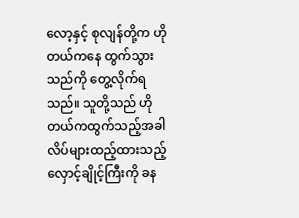လော့နှင့် စုလျန်တို့က ဟိုတယ်ကနေ ထွက်သွားသည်ကို တွေ့လိုက်ရသည်။ သူတို့သည် ဟိုတယ်ကထွက်သည့်အခါ လိပ်များထည့်ထားသည့် လှောင့်ချိုင့်ကြီးကို ခန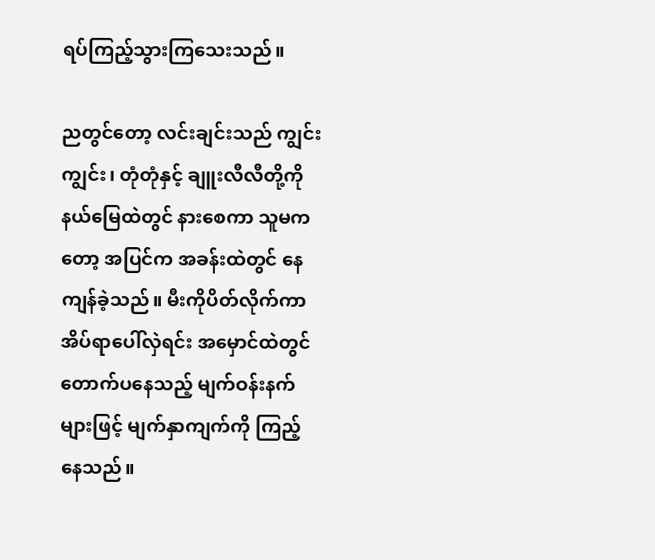ရပ်ကြည့်သွားကြသေးသည်။

ညတွင်တော့ လင်းချင်းသည် ကျွင်းကျွင်း၊ တုံတုံနှင့် ချူးလီလီတို့ကို နယ်မြေထဲတွင် နားစေကာ သူမကတော့ အပြင်က အခန်းထဲတွင် နေကျန်ခဲ့သည်။ မီးကိုပိတ်လိုက်ကာ အိပ်ရာပေါ်လှဲရင်း အမှောင်ထဲတွင် တောက်ပနေသည့် မျက်ဝန်းနက်များဖြင့် မျက်နှာကျက်ကို ကြည့်နေသည်။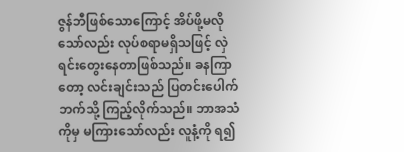ဇွန်ဘီဖြစ်သောကြောင့် အိပ်ဖို့မလိုသော်လည်း လုပ်စရာမရှိသဖြင့် လှဲရင်းတွေးနေတာဖြစ်သည်။ ခနကြာတော့ လင်းချင်းသည် ပြတင်းပေါက်ဘက်သို့ ကြည့်လိုက်သည်။ ဘာအသံကိုမှ မကြားသော်လည်း လူနံ့ကို ရ၍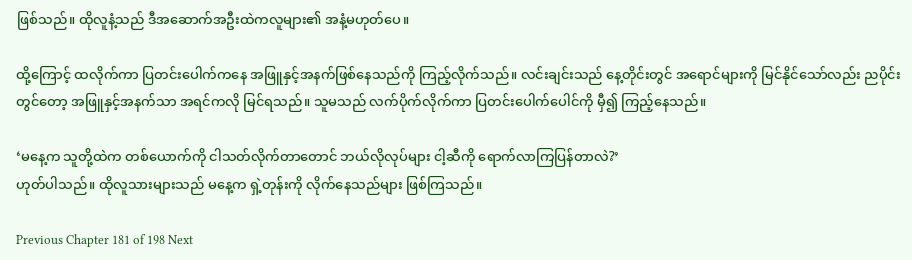ဖြစ်သည်။ ထိုလူနံ့သည် ဒီအဆောက်အဦးထဲကလူများ၏ အနံ့မဟုတ်ပေ။

ထို့ကြောင့် ထလိုက်ကာ ပြတင်းပေါက်ကနေ အဖြူနှင့်အနက်ဖြစ်နေသည်ကို ကြည့်လိုက်သည်။ လင်းချင်းသည် နေ့တိုင်းတွင် အရောင်များကို မြင်နိုင်သော်လည်း ညပိုင်းတွင်တော့ အဖြူနှင့်အနက်သာ အရင်ကလို မြင်ရသည်။ သူမသည် လက်ပိုက်လိုက်ကာ ပြတင်းပေါက်ပေါင်ကို မှီ၍ ကြည့်နေသည်။

‘မနေ့က သူတို့ထဲက တစ်ယောက်ကို ငါသတ်လိုက်တာတောင် ဘယ်လိုလုပ်များ ငါ့ဆီကို ရောက်လာကြပြန်တာလဲ?’
ဟုတ်ပါသည်။ ထိုလူသားများသည် မနေ့က ရှဲ့တုန်းကို လိုက်နေသည်များ ဖြစ်ကြသည်။

Previous Chapter 181 of 198 Next